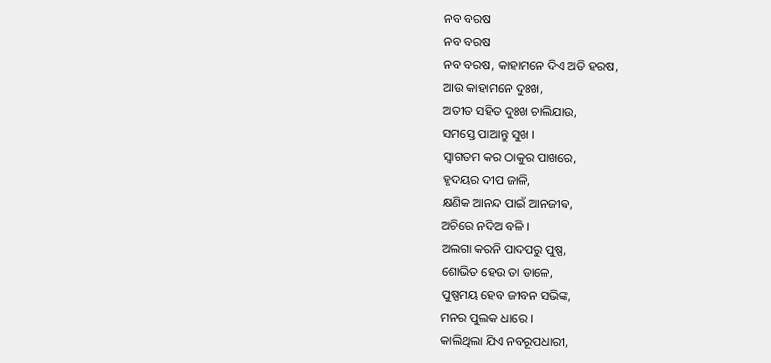ନବ ବରଷ
ନବ ବରଷ
ନବ ବରଷ, କାହାମନେ ଦିଏ ଅତି ହରଷ,
ଆଉ କାହାମନେ ଦୁଃଖ,
ଅତୀତ ସହିତ ଦୁଃଖ ଚାଲିଯାଉ,
ସମସ୍ତେ ପାଆନ୍ତୁ ସୁଖ ।
ସ୍ୱାଗତମ କର ଠାକୁର ପାଖରେ,
ହୃଦୟର ଦୀପ ଜାଳି,
କ୍ଷଣିକ ଆନନ୍ଦ ପାଇଁ ଆନଜୀଵ,
ଅଚିରେ ନଦିଅ ବଳି ।
ଅଲଗା କରନି ପାଦପରୁ ପୁଷ୍ପ,
ଶୋଭିତ ହେଉ ତା ଡାଳେ,
ପୁଷ୍ପମୟ ହେବ ଜୀବନ ସଭିଙ୍କ,
ମନର ପୁଲକ ଧାରେ ।
କାଲିଥିଲା ଯିଏ ନବରୂପଧାରୀ,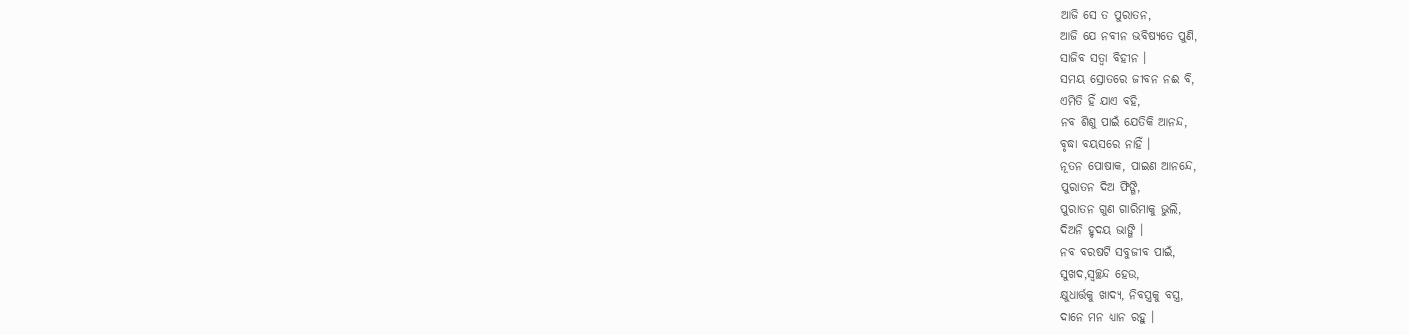ଆଜି ସେ ତ ପୁରାତନ,
ଆଜି ଯେ ନବୀନ ଭବିଷ୍ୟତେ ପୁଣି,
ସାଜିବ ସତ୍ୱା ବିହୀନ ।
ସମୟ ସ୍ରୋତରେ ଜୀବନ ନଈ ବି,
ଏମିତି ହିଁ ଯାଏ ବହି,
ନବ ଶିଶୁ ପାଇଁ ଯେତିକି ଆନନ୍ଦ,
ବୃଦ୍ଧା ବୟସରେ ନାହିଁ ।
ନୂତନ ପୋଷାକ, ପାଇଣ ଆନନ୍ଦେ,
ପୁରାତନ ଦିଅ ଫିଙ୍ଗି,
ପୁରାତନ ଗୁଣ ଗାରିମାକୁ ଭୁଲି,
ଦିଅନି ହୃଦୟ ଭାଙ୍ଗି ।
ନବ ବରଷଟି ସବୁଜୀବ ପାଇଁ,
ସୁଖଦ,ସ୍ୱଚ୍ଛନ୍ଦ ହେଉ,
କ୍ଷୁଧାର୍ତ୍ତକୁ ଖାଦ୍ୟ, ନିବସ୍ତ୍ରକୁ ବସ୍ତ୍ର,
ଦାନେ ମନ ଧ୍ୟାନ ରହୁ ।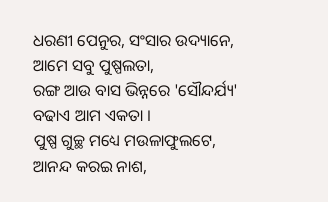ଧରଣୀ ପେନୁର, ସଂସାର ଉଦ୍ୟାନେ,
ଆମେ ସବୁ ପୁଷ୍ପଲତା,
ରଙ୍ଗ ଆଉ ବାସ ଭିନ୍ନରେ 'ସୌନ୍ଦର୍ଯ୍ୟ'
ବଢାଏ ଆମ ଏକତା ।
ପୁଷ୍ପ ଗୁଚ୍ଛ ମଧ୍ୟେ ମଉଳାଫୁଲଟେ,
ଆନନ୍ଦ କରଇ ନାଶ,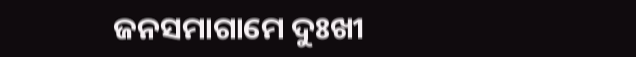ଜନସମାଗାମେ ଦୁଃଖୀ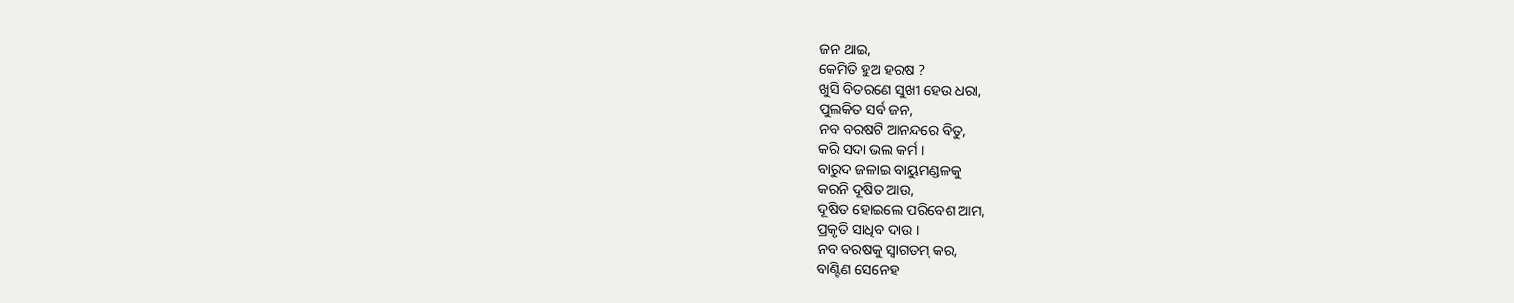ଜନ ଥାଇ,
କେମିତି ହୁଅ ହରଷ ?
ଖୁସି ବିତରଣେ ସୁଖୀ ହେଉ ଧରା,
ପୁଲକିତ ସର୍ବ ଜନ,
ନବ ବରଷଟି ଆନନ୍ଦରେ ବିତୁ,
କରି ସଦା ଭଲ କର୍ମ ।
ବାରୁଦ ଜଳାଇ ବାୟୁମଣ୍ଡଳକୁ
କରନି ଦୂଷିତ ଆଉ,
ଦୂଷିତ ହୋଇଲେ ପରିବେଶ ଆମ,
ପ୍ରକୃତି ସାଧିବ ଦାଉ ।
ନବ ବରଷକୁ ସ୍ବାଗତମ୍ କର,
ବାଣ୍ଟିଣ ସେନେହ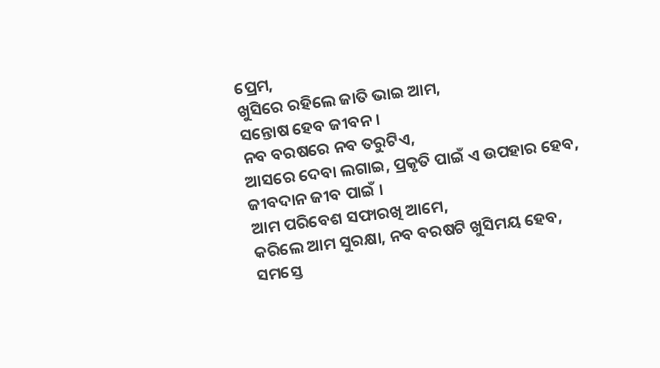ପ୍ରେମ,
ଖୁସିରେ ରହିଲେ ଜାତି ଭାଇ ଆମ,
ସନ୍ତୋଷ ହେବ ଜୀବନ ।
ନବ ବରଷରେ ନବ ତରୁଟିଏ,
ଆସରେ ଦେବା ଲଗାଇ, ପ୍ରକୃତି ପାଇଁ ଏ ଉପହାର ହେବ,
ଜୀବଦାନ ଜୀବ ପାଇଁ ।
ଆମ ପରିବେଶ ସଫାରଖି ଆମେ,
କରିଲେ ଆମ ସୁରକ୍ଷା, ନବ ବରଷଟି ଖୁସିମୟ ହେବ,
ସମସ୍ତେ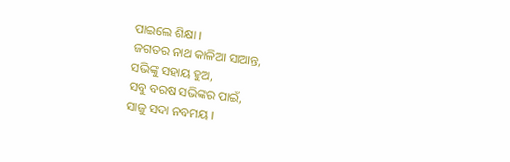ପାଇଲେ ଶିକ୍ଷା ।
ଜଗତର ନାଥ କାଳିଆ ସାଆନ୍ତ,
ସଭିଙ୍କୁ ସହାୟ ହୁଅ,
ସବୁ ବରଷ ସଭିଙ୍କର ପାଇଁ,
ସାଜୁ ସଦା ନବମୟ ।